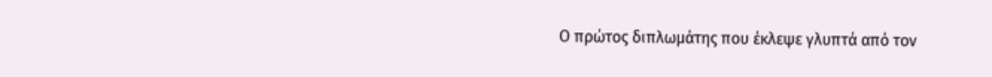Ο πρώτος διπλωμάτης που έκλεψε γλυπτά από τον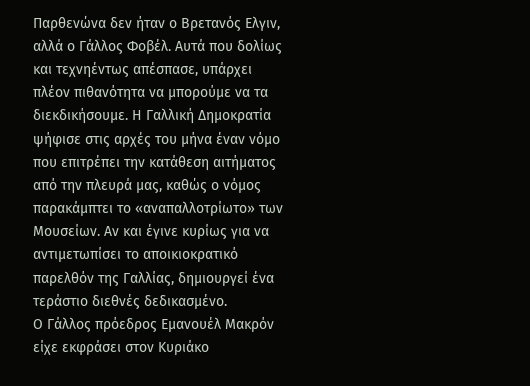Παρθενώνα δεν ήταν ο Βρετανός Ελγιν, αλλά ο Γάλλος Φοβέλ. Αυτά που δολίως και τεχνηέντως απέσπασε, υπάρχει πλέον πιθανότητα να μπορούμε να τα διεκδικήσουμε. Η Γαλλική Δημοκρατία ψήφισε στις αρχές του μήνα έναν νόμο που επιτρέπει την κατάθεση αιτήματος από την πλευρά μας, καθώς ο νόμος παρακάμπτει το «αναπαλλοτρίωτο» των Μουσείων. Αν και έγινε κυρίως για να αντιμετωπίσει το αποικιοκρατικό παρελθόν της Γαλλίας, δημιουργεί ένα τεράστιο διεθνές δεδικασμένο.
Ο Γάλλος πρόεδρος Εμανουέλ Μακρόν είχε εκφράσει στον Κυριάκο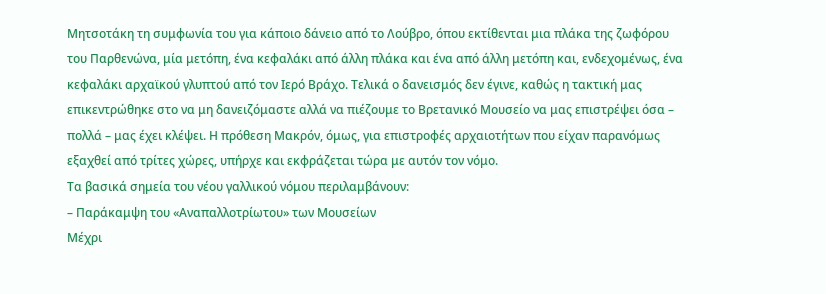Μητσοτάκη τη συμφωνία του για κάποιο δάνειο από το Λούβρο, όπου εκτίθενται μια πλάκα της ζωφόρου του Παρθενώνα, μία μετόπη, ένα κεφαλάκι από άλλη πλάκα και ένα από άλλη μετόπη και, ενδεχομένως, ένα κεφαλάκι αρχαϊκού γλυπτού από τον Ιερό Βράχο. Τελικά ο δανεισμός δεν έγινε, καθώς η τακτική μας επικεντρώθηκε στο να μη δανειζόμαστε αλλά να πιέζουμε το Βρετανικό Μουσείο να μας επιστρέψει όσα – πολλά – μας έχει κλέψει. Η πρόθεση Μακρόν, όμως, για επιστροφές αρχαιοτήτων που είχαν παρανόμως εξαχθεί από τρίτες χώρες, υπήρχε και εκφράζεται τώρα με αυτόν τον νόμο.
Τα βασικά σημεία του νέου γαλλικού νόμου περιλαμβάνουν:
– Παράκαμψη του «Αναπαλλοτρίωτου» των Μουσείων
Μέχρι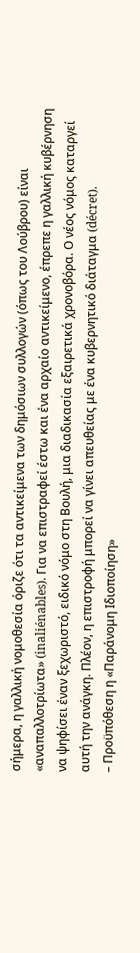σήμερα, η γαλλική νομοθεσία όριζε ότι τα αντικείμενα των δημόσιων συλλογών (όπως του Λούβρου) είναι «αναπαλλοτρίωτα» (inaliénables). Για να επιστραφεί έστω και ένα αρχαίο αντικείμενο, έπρεπε η γαλλική κυβέρνηση να ψηφίσει έναν ξεχωριστό, ειδικό νόμο στη Βουλή, μια διαδικασία εξαιρετικά χρονοβόρα. Ο νέος νόμος καταργεί αυτή την ανάγκη. Πλέον, η επιστροφή μπορεί να γίνει απευθείας με ένα κυβερνητικό διάταγμα (décret).
– Προϋπόθεση η «Παράνομη Ιδιοποίηση»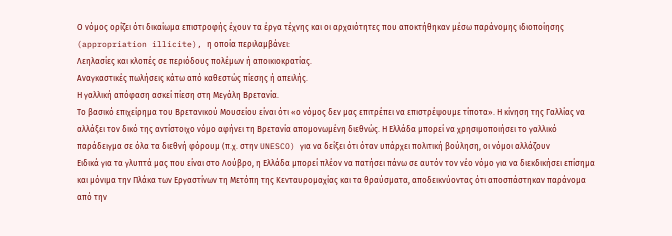Ο νόμος ορίζει ότι δικαίωμα επιστροφής έχουν τα έργα τέχνης και οι αρχαιότητες που αποκτήθηκαν μέσω παράνομης ιδιοποίησης (appropriation illicite), η οποία περιλαμβάνει:
Λεηλασίες και κλοπές σε περιόδους πολέμων ή αποικιοκρατίας.
Αναγκαστικές πωλήσεις κάτω από καθεστώς πίεσης ή απειλής.
Η γαλλική απόφαση ασκεί πίεση στη Μεγάλη Βρετανία.
Το βασικό επιχείρημα του Βρετανικού Μουσείου είναι ότι «ο νόμος δεν μας επιτρέπει να επιστρέψουμε τίποτα». Η κίνηση της Γαλλίας να αλλάξει τον δικό της αντίστοιχο νόμο αφήνει τη Βρετανία απομονωμένη διεθνώς. Η Ελλάδα μπορεί να χρησιμοποιήσει το γαλλικό παράδειγμα σε όλα τα διεθνή φόρουμ (π.χ. στην UNESCO) για να δείξει ότι όταν υπάρχει πολιτική βούληση, οι νόμοι αλλάζουν
Ειδικά για τα γλυπτά μας που είναι στο Λούβρο, η Ελλάδα μπορεί πλέον να πατήσει πάνω σε αυτόν τον νέο νόμο για να διεκδικήσει επίσημα και μόνιμα την Πλάκα των Εργαστίνων τη Μετόπη της Κενταυρομαχίας και τα θραύσματα, αποδεικνύοντας ότι αποσπάστηκαν παράνομα από την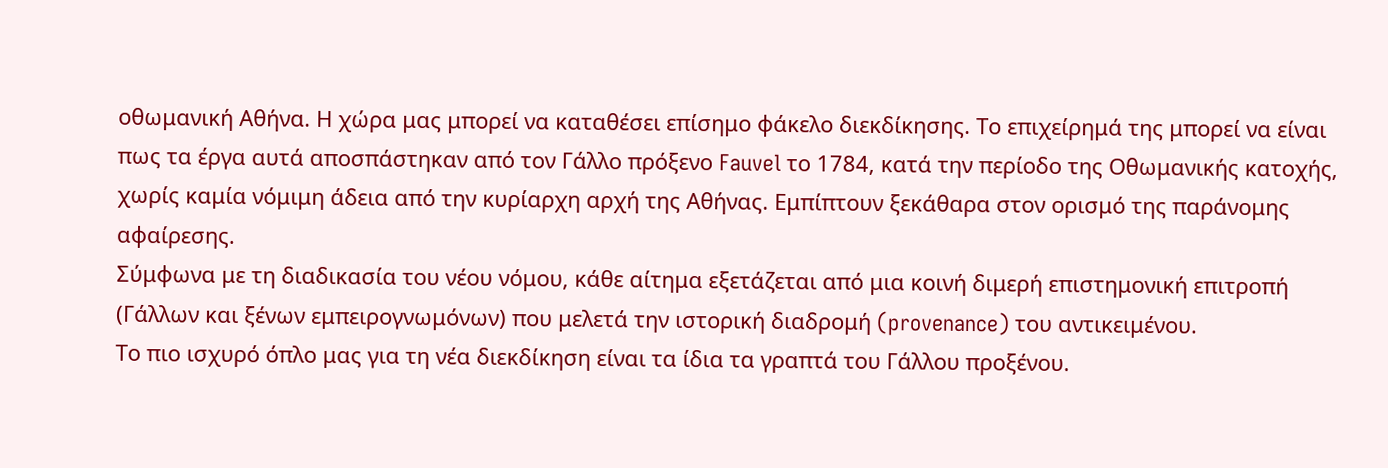οθωμανική Αθήνα. Η χώρα μας μπορεί να καταθέσει επίσημο φάκελο διεκδίκησης. Το επιχείρημά της μπορεί να είναι πως τα έργα αυτά αποσπάστηκαν από τον Γάλλο πρόξενο Fauvel το 1784, κατά την περίοδο της Οθωμανικής κατοχής, χωρίς καμία νόμιμη άδεια από την κυρίαρχη αρχή της Αθήνας. Εμπίπτουν ξεκάθαρα στον ορισμό της παράνομης αφαίρεσης.
Σύμφωνα με τη διαδικασία του νέου νόμου, κάθε αίτημα εξετάζεται από μια κοινή διμερή επιστημονική επιτροπή (Γάλλων και ξένων εμπειρογνωμόνων) που μελετά την ιστορική διαδρομή (provenance) του αντικειμένου.
Το πιο ισχυρό όπλο μας για τη νέα διεκδίκηση είναι τα ίδια τα γραπτά του Γάλλου προξένου.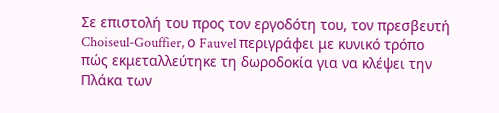Σε επιστολή του προς τον εργοδότη του, τον πρεσβευτή Choiseul-Gouffier, ο Fauvel περιγράφει με κυνικό τρόπο πώς εκμεταλλεύτηκε τη δωροδοκία για να κλέψει την Πλάκα των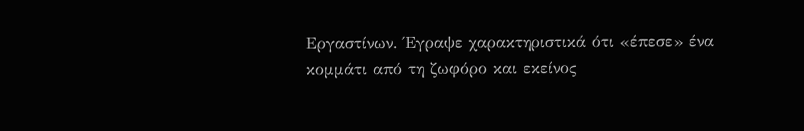Εργαστίνων. Έγραψε χαρακτηριστικά ότι «έπεσε» ένα κομμάτι από τη ζωφόρο και εκείνος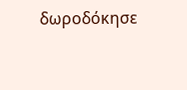δωροδόκησε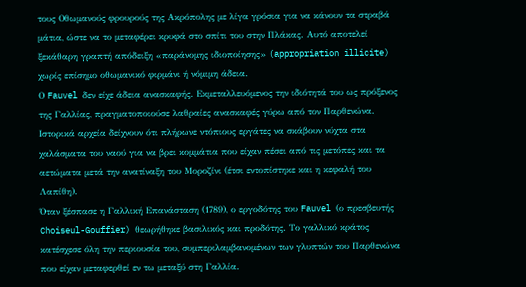τους Οθωμανούς φρουρούς της Ακρόπολης με λίγα γρόσια για να κάνουν τα στραβά μάτια, ώστε να το μεταφέρει κρυφά στο σπίτι του στην Πλάκας. Αυτό αποτελεί ξεκάθαρη γραπτή απόδειξη «παράνομης ιδιοποίησης» (appropriation illicite) χωρίς επίσημο οθωμανικό φιρμάνι ή νόμιμη άδεια.
Ο Fauvel δεν είχε άδεια ανασκαφής. Εκμεταλλευόμενος την ιδιότητά του ως πρόξενος της Γαλλίας, πραγματοποιούσε λαθραίες ανασκαφές γύρω από τον Παρθενώνα. Ιστορικά αρχεία δείχνουν ότι πλήρωνε ντόπιους εργάτες να σκάβουν νύχτα στα χαλάσματα του ναού για να βρει κομμάτια που είχαν πέσει από τις μετόπες και τα αετώματα μετά την ανατίναξη του Μοροζίνι (έτσι εντοπίστηκε και η κεφαλή του Λαπίθη).
Όταν ξέσπασε η Γαλλική Επανάσταση (1789), ο εργοδότης του Fauvel (ο πρεσβευτής Choiseul-Gouffier) θεωρήθηκε βασιλικός και προδότης. Το γαλλικό κράτος κατέσχεσε όλη την περιουσία του, συμπεριλαμβανομένων των γλυπτών του Παρθενώνα που είχαν μεταφερθεί εν τω μεταξύ στη Γαλλία.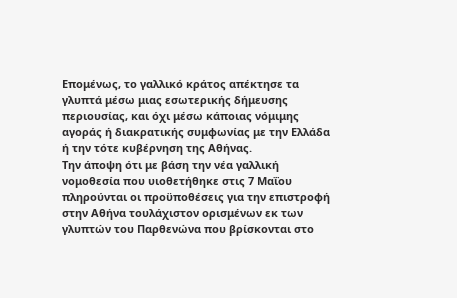Επομένως, το γαλλικό κράτος απέκτησε τα γλυπτά μέσω μιας εσωτερικής δήμευσης περιουσίας, και όχι μέσω κάποιας νόμιμης αγοράς ή διακρατικής συμφωνίας με την Ελλάδα ή την τότε κυβέρνηση της Αθήνας.
Την άποψη ότι με βάση την νέα γαλλική νομοθεσία που υιοθετήθηκε στις 7 Μαΐου πληρούνται οι προϋποθέσεις για την επιστροφή στην Αθήνα τουλάχιστον ορισμένων εκ των γλυπτών του Παρθενώνα που βρίσκονται στο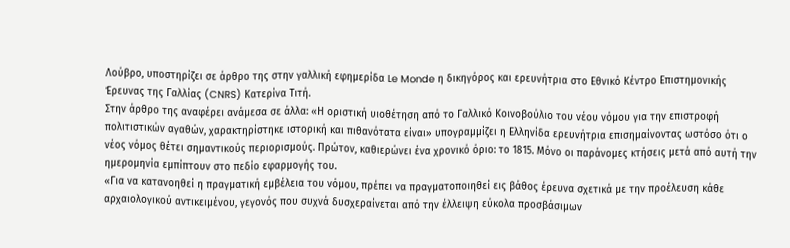Λούβρο, υποστηρίζει σε άρθρο της στην γαλλική εφημερίδα Le Monde η δικηγόρος και ερευνήτρια στο Εθνικό Κέντρο Επιστημονικής Έρευνας της Γαλλίας (CNRS) Κατερίνα Τιτή.
Στην άρθρο της αναφέρει ανάμεσα σε άλλα: «Η οριστική υιοθέτηση από το Γαλλικό Κοινοβούλιο του νέου νόμου για την επιστροφή πολιτιστικών αγαθών, χαρακτηρίστηκε ιστορική και πιθανότατα είναι» υπογραμμίζει η Ελληνίδα ερευνήτρια επισημαίνοντας ωστόσο ότι ο νέος νόμος θέτει σημαντικούς περιορισμούς. Πρώτον, καθιερώνει ένα χρονικό όριο: το 1815. Μόνο οι παράνομες κτήσεις μετά από αυτή την ημερομηνία εμπίπτουν στο πεδίο εφαρμογής του.
«Για να κατανοηθεί η πραγματική εμβέλεια του νόμου, πρέπει να πραγματοποιηθεί εις βάθος έρευνα σχετικά με την προέλευση κάθε αρχαιολογικού αντικειμένου, γεγονός που συχνά δυσχεραίνεται από την έλλειψη εύκολα προσβάσιμων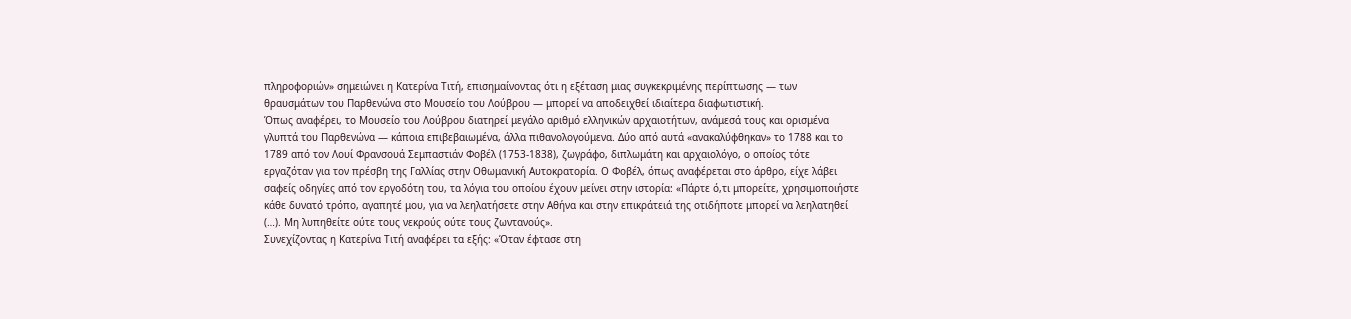πληροφοριών» σημειώνει η Κατερίνα Τιτή, επισημαίνοντας ότι η εξέταση μιας συγκεκριμένης περίπτωσης — των θραυσμάτων του Παρθενώνα στο Μουσείο του Λούβρου — μπορεί να αποδειχθεί ιδιαίτερα διαφωτιστική.
Όπως αναφέρει, το Μουσείο του Λούβρου διατηρεί μεγάλο αριθμό ελληνικών αρχαιοτήτων, ανάμεσά τους και ορισμένα γλυπτά του Παρθενώνα — κάποια επιβεβαιωμένα, άλλα πιθανολογούμενα. Δύο από αυτά «ανακαλύφθηκαν» το 1788 και το 1789 από τον Λουί Φρανσουά Σεμπαστιάν Φοβέλ (1753-1838), ζωγράφο, διπλωμάτη και αρχαιολόγο, ο οποίος τότε εργαζόταν για τον πρέσβη της Γαλλίας στην Οθωμανική Αυτοκρατορία. Ο Φοβέλ, όπως αναφέρεται στο άρθρο, είχε λάβει σαφείς οδηγίες από τον εργοδότη του, τα λόγια του οποίου έχουν μείνει στην ιστορία: «Πάρτε ό,τι μπορείτε, χρησιμοποιήστε κάθε δυνατό τρόπο, αγαπητέ μου, για να λεηλατήσετε στην Αθήνα και στην επικράτειά της οτιδήποτε μπορεί να λεηλατηθεί (…). Μη λυπηθείτε ούτε τους νεκρούς ούτε τους ζωντανούς».
Συνεχίζοντας η Κατερίνα Τιτή αναφέρει τα εξής: «Όταν έφτασε στη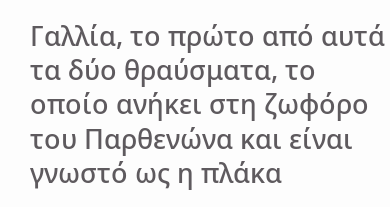Γαλλία, το πρώτο από αυτά τα δύο θραύσματα, το οποίο ανήκει στη ζωφόρο του Παρθενώνα και είναι γνωστό ως η πλάκα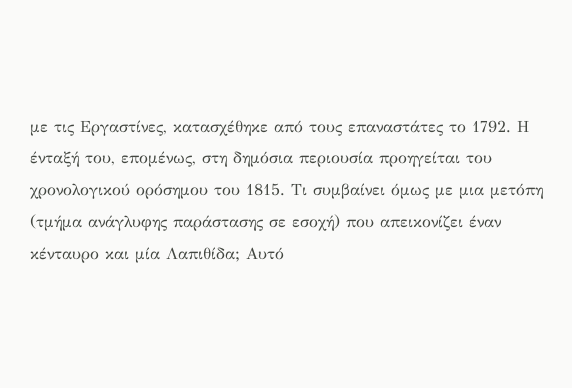με τις Εργαστίνες, κατασχέθηκε από τους επαναστάτες το 1792. Η ένταξή του, επομένως, στη δημόσια περιουσία προηγείται του χρονολογικού ορόσημου του 1815. Τι συμβαίνει όμως με μια μετόπη (τμήμα ανάγλυφης παράστασης σε εσοχή) που απεικονίζει έναν κένταυρο και μία Λαπιθίδα; Αυτό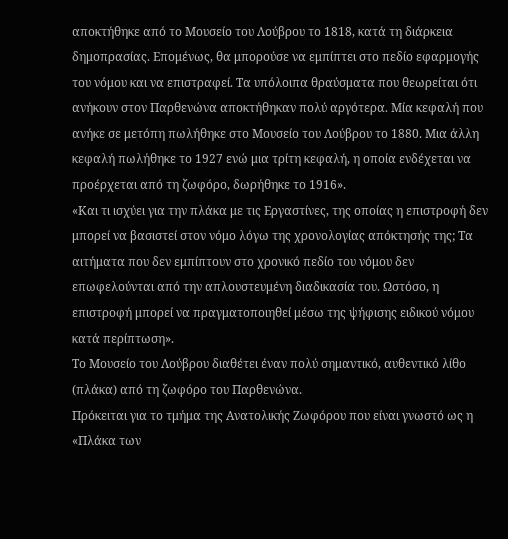αποκτήθηκε από το Μουσείο του Λούβρου το 1818, κατά τη διάρκεια δημοπρασίας. Επομένως, θα μπορούσε να εμπίπτει στο πεδίο εφαρμογής του νόμου και να επιστραφεί. Τα υπόλοιπα θραύσματα που θεωρείται ότι ανήκουν στον Παρθενώνα αποκτήθηκαν πολύ αργότερα. Μία κεφαλή που ανήκε σε μετόπη πωλήθηκε στο Μουσείο του Λούβρου το 1880. Μια άλλη κεφαλή πωλήθηκε το 1927 ενώ μια τρίτη κεφαλή, η οποία ενδέχεται να προέρχεται από τη ζωφόρο, δωρήθηκε το 1916».
«Και τι ισχύει για την πλάκα με τις Εργαστίνες, της οποίας η επιστροφή δεν μπορεί να βασιστεί στον νόμο λόγω της χρονολογίας απόκτησής της; Τα αιτήματα που δεν εμπίπτουν στο χρονικό πεδίο του νόμου δεν επωφελούνται από την απλουστευμένη διαδικασία του. Ωστόσο, η επιστροφή μπορεί να πραγματοποιηθεί μέσω της ψήφισης ειδικού νόμου κατά περίπτωση».
Το Μουσείο του Λούβρου διαθέτει έναν πολύ σημαντικό, αυθεντικό λίθο (πλάκα) από τη ζωφόρο του Παρθενώνα.
Πρόκειται για το τμήμα της Ανατολικής Ζωφόρου που είναι γνωστό ως η «Πλάκα των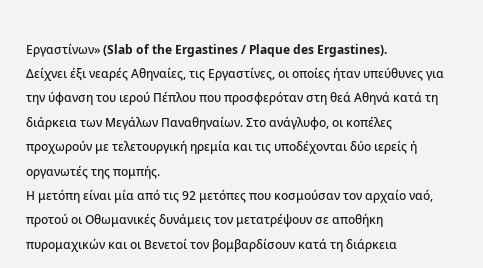Εργαστίνων» (Slab of the Ergastines / Plaque des Ergastines).
Δείχνει έξι νεαρές Αθηναίες, τις Εργαστίνες, οι οποίες ήταν υπεύθυνες για την ύφανση του ιερού Πέπλου που προσφερόταν στη θεά Αθηνά κατά τη διάρκεια των Μεγάλων Παναθηναίων. Στο ανάγλυφο, οι κοπέλες προχωρούν με τελετουργική ηρεμία και τις υποδέχονται δύο ιερείς ή οργανωτές της πομπής.
Η μετόπη είναι μία από τις 92 μετόπες που κοσμούσαν τον αρχαίο ναό, προτού οι Οθωμανικές δυνάμεις τον μετατρέψουν σε αποθήκη πυρομαχικών και οι Βενετοί τον βομβαρδίσουν κατά τη διάρκεια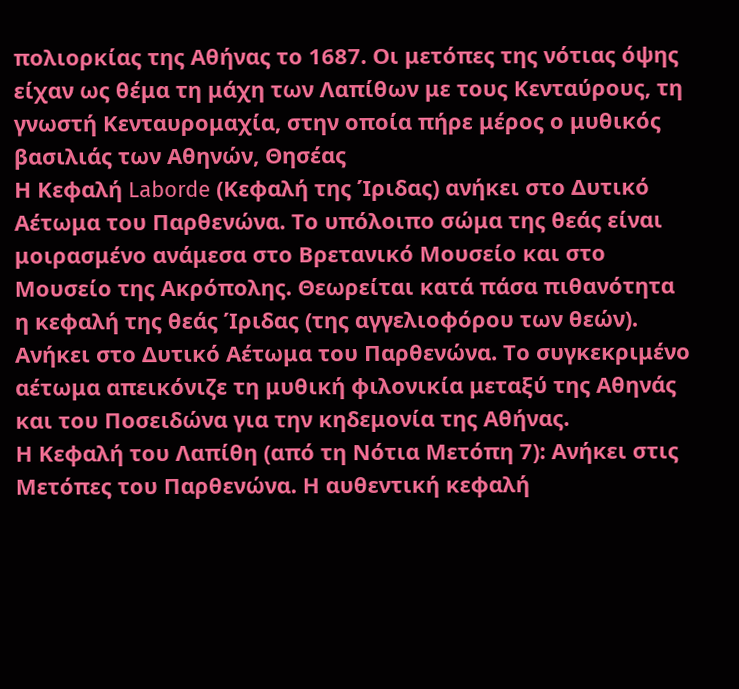πολιορκίας της Αθήνας το 1687. Οι μετόπες της νότιας όψης είχαν ως θέμα τη μάχη των Λαπίθων με τους Κενταύρους, τη γνωστή Κενταυρομαχία, στην οποία πήρε μέρος ο μυθικός βασιλιάς των Αθηνών, Θησέας
Η Κεφαλή Laborde (Κεφαλή της Ίριδας) ανήκει στο Δυτικό Αέτωμα του Παρθενώνα. Το υπόλοιπο σώμα της θεάς είναι μοιρασμένο ανάμεσα στο Βρετανικό Μουσείο και στο Μουσείο της Ακρόπολης. Θεωρείται κατά πάσα πιθανότητα η κεφαλή της θεάς Ίριδας (της αγγελιοφόρου των θεών). Ανήκει στο Δυτικό Αέτωμα του Παρθενώνα. Το συγκεκριμένο αέτωμα απεικόνιζε τη μυθική φιλονικία μεταξύ της Αθηνάς και του Ποσειδώνα για την κηδεμονία της Αθήνας.
Η Κεφαλή του Λαπίθη (από τη Νότια Μετόπη 7): Ανήκει στις Μετόπες του Παρθενώνα. Η αυθεντική κεφαλή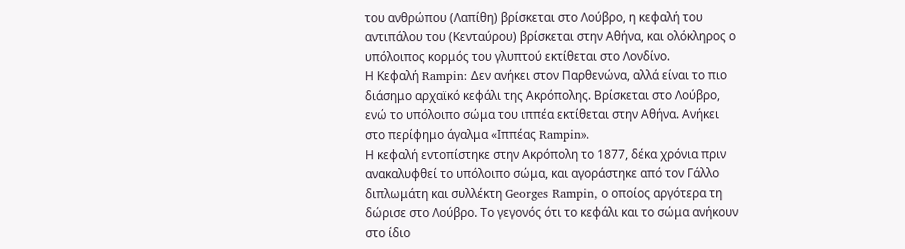του ανθρώπου (Λαπίθη) βρίσκεται στο Λούβρο, η κεφαλή του αντιπάλου του (Κενταύρου) βρίσκεται στην Αθήνα, και ολόκληρος ο υπόλοιπος κορμός του γλυπτού εκτίθεται στο Λονδίνο.
Η Κεφαλή Rampin: Δεν ανήκει στον Παρθενώνα, αλλά είναι το πιο διάσημο αρχαϊκό κεφάλι της Ακρόπολης. Βρίσκεται στο Λούβρο, ενώ το υπόλοιπο σώμα του ιππέα εκτίθεται στην Αθήνα. Ανήκει στο περίφημο άγαλμα «Ιππέας Rampin».
Η κεφαλή εντοπίστηκε στην Ακρόπολη το 1877, δέκα χρόνια πριν ανακαλυφθεί το υπόλοιπο σώμα, και αγοράστηκε από τον Γάλλο διπλωμάτη και συλλέκτη Georges Rampin, ο οποίος αργότερα τη δώρισε στο Λούβρο. Το γεγονός ότι το κεφάλι και το σώμα ανήκουν στο ίδιο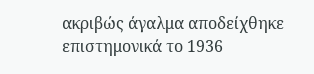ακριβώς άγαλμα αποδείχθηκε επιστημονικά το 1936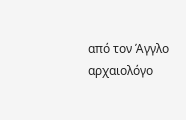από τον Άγγλο αρχαιολόγο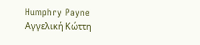Humphry Payne
Αγγελική Κώττη